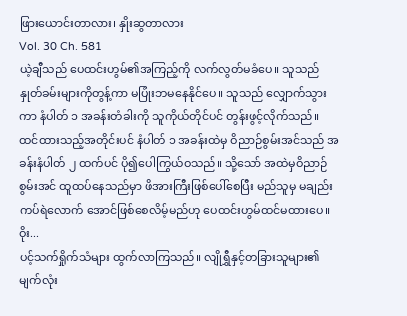ဖြားယောင်းတာလား၊ နှိုးဆွတာလား
Vol. 30 Ch. 581
ယဲ့ချီသည် ပေထင်းဟွမ်၏အကြည့်ကို လက်လွတ်မခံပေ။ သူသည် နှုတ်ခမ်းများကိုတွန့်ကာ မပြုံးဘမနေနိုင်ပေ။ သူသည် လျှောက်သွားကာ နံပါတ် ၁ အခန်းတံခါးကို သူကိုယ်တိုင်ပင် တွန်းဖွင့်လိုက်သည်။
ထင်ထားသည့်အတိုင်းပင် နံပါတ် ၁ အခန်းထဲမှ ဝိညာဉ်စွမ်းအင်သည် အခန်းနံပါတ် ၂ ထက်ပင် ပို၍ပေါကြွယ်ဝသည်။ သို့သော် အထဲမှဝိညာဉ်စွမ်းအင် ထူထပ်နေသည်မှာ ဖိအားကြီးဖြစ်ပေါ်စေပြီး မည်သူမှ မချည်းကပ်ရဲလောက် အောင်ဖြစ်စေလိမ့်မည်ဟု ပေထင်းဟွမ်ထင်မထားပေ။
ဝိုး...
ပင့်သက်ရှိုက်သံများ ထွက်လာကြသည်။ လျိုရွှီနှင့်တခြားသူများ၏ မျက်လုံး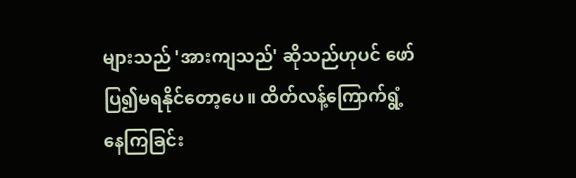များသည် 'အားကျသည်' ဆိုသည်ဟုပင် ဖော်ပြ၍မရနိုင်တော့ပေ။ ထိတ်လန့်ကြောက်ရွံ့နေကြခြင်း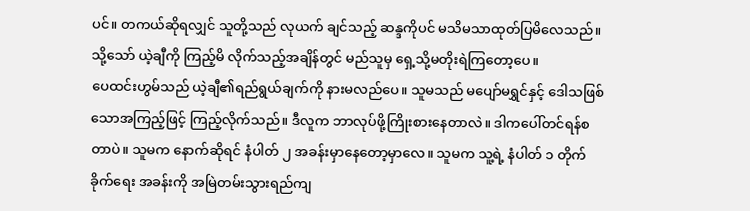ပင်။ တကယ်ဆိုရလျှင် သူတို့သည် လုယက် ချင်သည့် ဆန္ဒကိုပင် မသိမသာထုတ်ပြမိလေသည်။ သို့သော် ယဲ့ချီကို ကြည့်မိ လိုက်သည့်အချိန်တွင် မည်သူမှ ရှေ့သို့မတိုးရဲကြတော့ပေ။
ပေထင်းဟွမ်သည် ယဲ့ချီ၏ရည်ရွယ်ချက်ကို နားမလည်ပေ။ သူမသည် မပျော်မရွှင်နှင့် ဒေါသဖြစ်သောအကြည့်ဖြင့် ကြည့်လိုက်သည်။ ဒီလူက ဘာလုပ်ဖို့ကြိုးစားနေတာလဲ။ ဒါကပေါ်တင်ရန်စတာပဲ။ သူမက နောက်ဆိုရင် နံပါတ် ၂ အခန်းမှာနေတော့မှာလေ။ သူမက သူ့ရဲ့ နံပါတ် ၁ တိုက်ခိုက်ရေး အခန်းကို အမြဲတမ်းသွားရည်ကျ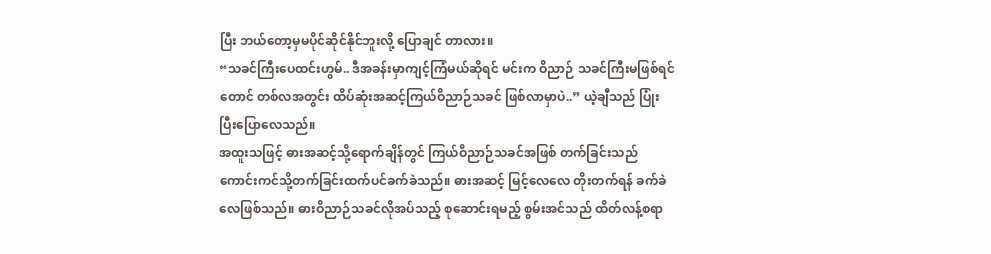ပြီး ဘယ်တော့မှမပိုင်ဆိုင်နိုင်ဘူးလို့ ပြောချင် တာလား။
“သခင်ကြီးပေထင်းဟွမ်.. ဒီအခန်းမှာကျင့်ကြံမယ်ဆိုရင် မင်းက ဝိညာဉ် သခင်ကြီးမဖြစ်ရင်တောင် တစ်လအတွင်း ထိပ်ဆုံးအဆင့်ကြယ်ဝိညာဉ်သခင် ဖြစ်လာမှာပဲ..” ယဲ့ချီသည် ပြုံးပြီးပြောလေသည်။
အထူးသဖြင့် ဓားအဆင့်သို့ရောက်ချိန်တွင် ကြယ်ဝိညာဉ်သခင်အဖြစ် တက်ခြင်းသည် ကောင်းကင်သို့တက်ခြင်းထက်ပင်ခက်ခဲသည်။ ဓားအဆင့် မြင့်လေလေ တိုးတက်ရန် ခက်ခဲလေဖြစ်သည်။ ဓားဝိညာဉ်သခင်လိုအပ်သည့် စုဆောင်းရမည့် စွမ်းအင်သည် ထိတ်လန့်စရာ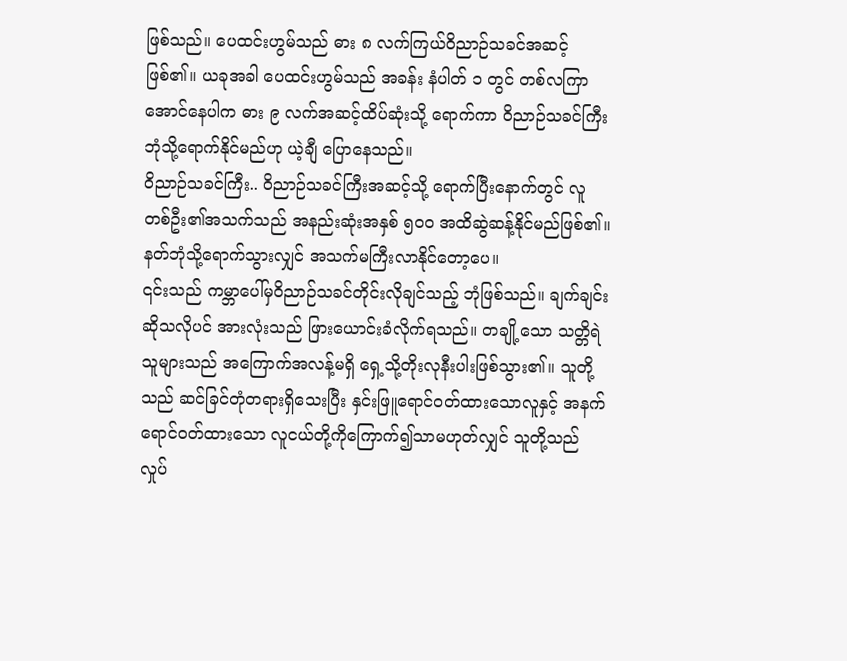ဖြစ်သည်။ ပေထင်းဟွမ်သည် ဓား ၈ လက်ကြယ်ဝိညာဉ်သခင်အဆင့်ဖြစ်၏။ ယခုအခါ ပေထင်းဟွမ်သည် အခန်း နံပါတ် ၁ တွင် တစ်လကြာအောင်နေပါက ဓား ၉ လက်အဆင့်ထိပ်ဆုံးသို့ ရောက်ကာ ဝိညာဉ်သခင်ကြီးဘုံသို့ရောက်နိုင်မည်ဟု ယဲ့ချီ ပြောနေသည်။
ဝိညာဉ်သခင်ကြီး.. ဝိညာဉ်သခင်ကြီးအဆင့်သို့ ရောက်ပြီးနောက်တွင် လူ တစ်ဦး၏အသက်သည် အနည်းဆုံးအနှစ် ၅၀၀ အထိဆွဲဆန့်နိုင်မည်ဖြစ်၏။ နတ်ဘုံသို့ရောက်သွားလျှင် အသက်မကြီးလာနိုင်တော့ပေ။
၎င်းသည် ကမ္ဘာပေါ်မှဝိညာဉ်သခင်တိုင်းလိုချင်သည့် ဘုံဖြစ်သည်။ ချက်ချင်းဆိုသလိုပင် အားလုံးသည် ဖြားယောင်းခံလိုက်ရသည်။ တချို့သော သတ္တိရဲသူများသည် အကြောက်အလန့်မရှိ ရှေ့သို့တိုးလုနီးပါးဖြစ်သွား၏။ သူတို့ သည် ဆင်ခြင်တုံတရားရှိသေးပြီး နှင်းဖြူရောင်ဝတ်ထားသောလူနှင့် အနက် ရောင်ဝတ်ထားသော လူငယ်တို့ကိုကြောက်၍သာမဟုတ်လျှင် သူတို့သည် လှုပ်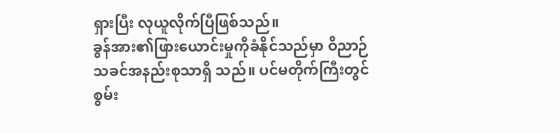ရှားပြီး လုယူလိုက်ပြီဖြစ်သည်။
ခွန်အား၏ဖြားယောင်းမှုကိုခံနိုင်သည်မှာ ဝိညာဉ်သခင်အနည်းစုသာရှိ သည်။ ပင်မတိုက်ကြီးတွင် စွမ်း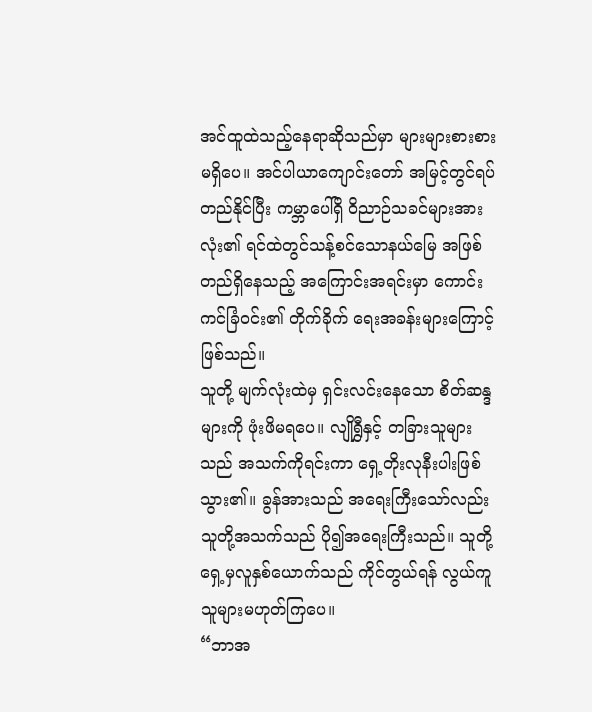အင်ထူထဲသည့်နေရာဆိုသည်မှာ များများစားစား မရှိပေ။ အင်ပါယာကျောင်းတော် အမြင့်တွင်ရပ်တည်နိုင်ပြီး ကမ္ဘာပေါ်ရှိ ဝိညာဉ်သခင်များအားလုံး၏ ရင်ထဲတွင်သန့်စင်သောနယ်မြေ အဖြစ်တည်ရှိနေသည့် အကြောင်းအရင်းမှာ ကောင်းကင်ခြံဝင်း၏ တိုက်ခိုက် ရေးအခန်းများကြောင့်ဖြစ်သည်။
သူတို့ မျက်လုံးထဲမှ ရှင်းလင်းနေသော စိတ်ဆန္ဒများကို ဖုံးဖိမရပေ။ လျိုရွှီနှင့် တခြားသူများသည် အသက်ကိုရင်းကာ ရှေ့တိုးလုနီးပါးဖြစ်သွား၏။ ခွန်အားသည် အရေးကြီးသော်လည်း သူတို့အသက်သည် ပို၍အရေးကြီးသည်။ သူတို့ရှေ့မှလူနှစ်ယောက်သည် ကိုင်တွယ်ရန် လွယ်ကူသူများမဟုတ်ကြပေ။
“ဘာအ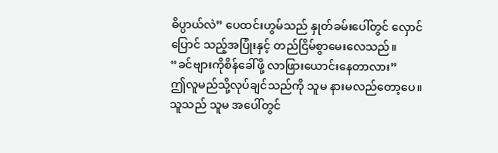ဓိပ္ပာယ်လဲ” ပေထင်းဟွမ်သည် နှုတ်ခမ်းပေါ်တွင် လှောင်ပြောင် သည့်အပြုံးနှင့် တည်ငြိမ်စွာမေးလေသည်။
“ခင်ဗျားကိုစိန်ခေါ်ဖို့ လာဖြားယောင်းနေတာလား”
ဤလူမည်သို့လုပ်ချင်သည်ကို သူမ နားမလည်တော့ပေ။ သူသည် သူမ အပေါ်တွင်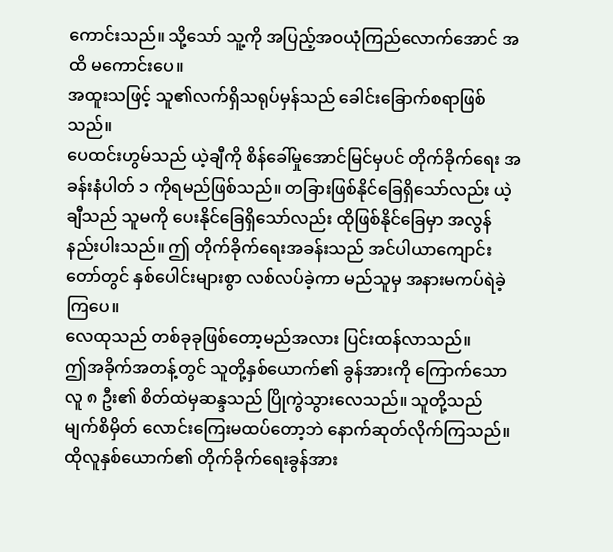ကောင်းသည်။ သို့သော် သူ့ကို အပြည့်အဝယုံကြည်လောက်အောင် အထိ မကောင်းပေ။
အထူးသဖြင့် သူ၏လက်ရှိသရုပ်မှန်သည် ခေါင်းခြောက်စရာဖြစ်သည်။
ပေထင်းဟွမ်သည် ယဲ့ချီကို စိန်ခေါ်မှုအောင်မြင်မှပင် တိုက်ခိုက်ရေး အခန်းနံပါတ် ၁ ကိုရမည်ဖြစ်သည်။ တခြားဖြစ်နိုင်ခြေရှိသော်လည်း ယဲ့ချီသည် သူမကို ပေးနိုင်ခြေရှိသော်လည်း ထိုဖြစ်နိုင်ခြေမှာ အလွန်နည်းပါးသည်။ ဤ တိုက်ခိုက်ရေးအခန်းသည် အင်ပါယာကျောင်းတော်တွင် နှစ်ပေါင်းများစွာ လစ်လပ်ခဲ့ကာ မည်သူမှ အနားမကပ်ရဲခဲ့ကြပေ။
လေထုသည် တစ်ခုခုဖြစ်တော့မည်အလား ပြင်းထန်လာသည်။
ဤအခိုက်အတန့်တွင် သူတို့နှစ်ယောက်၏ ခွန်အားကို ကြောက်သော လူ ၈ ဦး၏ စိတ်ထဲမှဆန္ဒသည် ပြိုကွဲသွားလေသည်။ သူတို့သည် မျက်စိမှိတ် လောင်းကြေးမထပ်တော့ဘဲ နောက်ဆုတ်လိုက်ကြသည်။ ထိုလူနှစ်ယောက်၏ တိုက်ခိုက်ရေးခွန်အား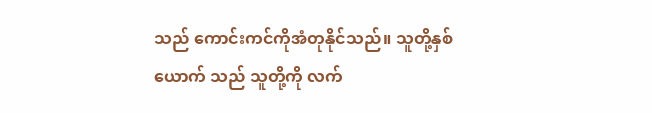သည် ကောင်းကင်ကိုအံတုနိုင်သည်။ သူတို့နှစ်ယောက် သည် သူတို့ကို လက်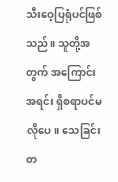သီးဝေ့ပြရုံပင်ဖြစ်သည်။ သူတို့အတွက် အကြောင်းအရင်း ရှိစရာပင်မလိုပေ။ သေခြင်းတ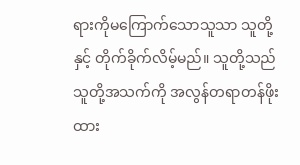ရားကိုမကြောက်သောသူသာ သူတို့နှင့် တိုက်ခိုက်လိမ့်မည်။ သူတို့သည် သူတို့အသက်ကို အလွန်တရာတန်ဖိုးထား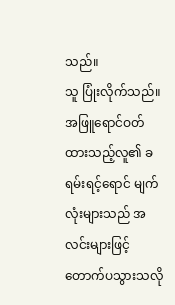သည်။
သူ ပြုံးလိုက်သည်။ အဖြူရောင်ဝတ်ထားသည့်လူ၏ ခရမ်းရင့်ရောင် မျက်လုံးများသည် အလင်းများဖြင့် တောက်ပသွားသလို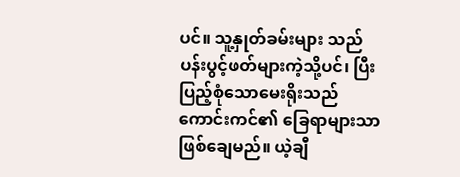ပင်။ သူ့နှုတ်ခမ်းများ သည် ပန်းပွင့်ဖတ်များကဲ့သို့ပင်၊ ပြီးပြည့်စုံသောမေးရိုးသည် ကောင်းကင်၏ ခြေရာများသာဖြစ်ချေမည်။ ယဲ့ချီ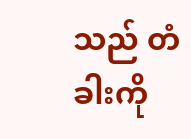သည် တံခါးကို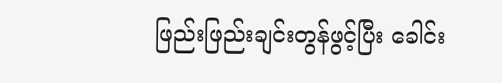ဖြည်းဖြည်းချင်းတွန်ဖွင့်ပြီး ခေါင်း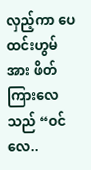လှည့်ကာ ပေထင်းဟွမ်အား ဖိတ်ကြားလေသည် “ဝင်လေ..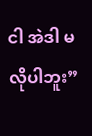ငါ အဲဒါ မလိုပါဘူး”